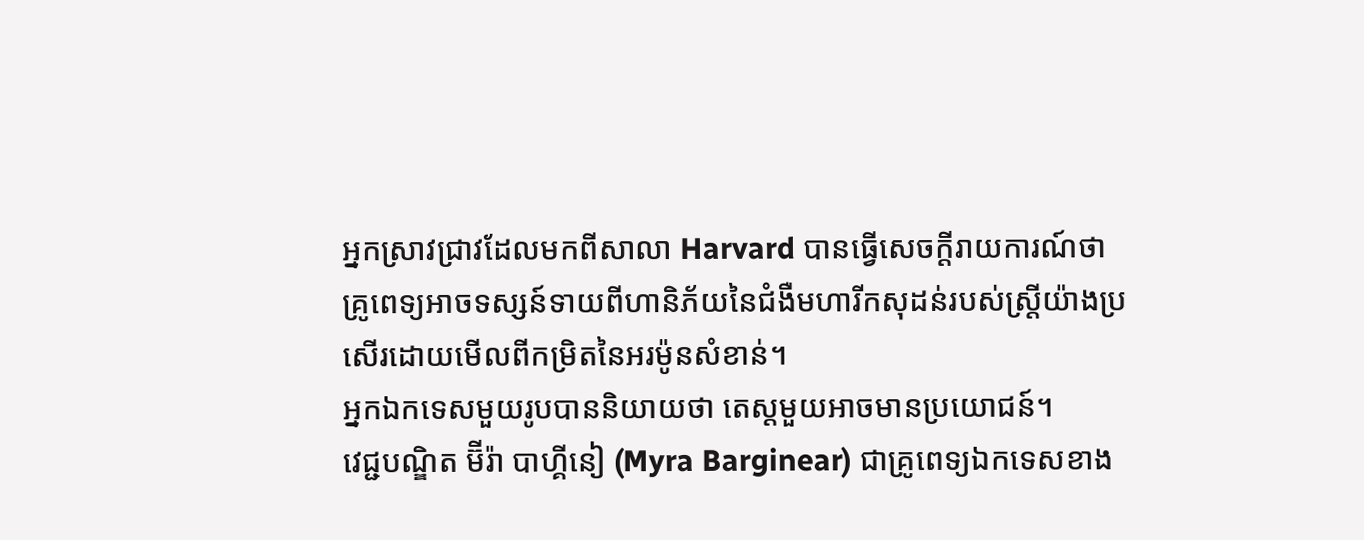អ្នកស្រាវជ្រាវដែលមកពីសាលា Harvard បានធ្វើសេចក្តីរាយការណ៍ថា គ្រូពេទ្យអាចទស្សន៍ទាយពីហានិភ័យនៃជំងឺមហារីកសុដន់របស់ស្ត្រីយ៉ាងប្រសើរដោយមើលពីកម្រិតនៃអរម៉ូនសំខាន់។
អ្នកឯកទេសមួយរូបបាននិយាយថា តេស្តមួយអាចមានប្រយោជន៍។
វេជ្ជបណ្ឌិត ម៊ីរ៉ា បាហ្គីនៀ (Myra Barginear) ជាគ្រូពេទ្យឯកទេសខាង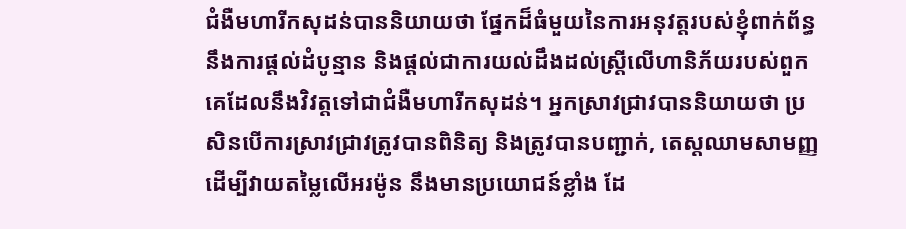ជំងឺមហារីកសុដន់បាននិយាយថា ផ្នែកដ៏ធំមួយនៃការអនុវត្តរបស់ខ្ញុំពាក់ព័ន្ធនឹងការផ្តល់ដំបូន្មាន និងផ្តល់ជាការយល់ដឹងដល់ស្ត្រីលើហានិភ័យរបស់ពួកគេដែលនឹងវិវត្តទៅជាជំងឺមហារីកសុដន់។ អ្នកស្រាវជ្រាវបាននិយាយថា ប្រសិនបើការស្រាវជ្រាវត្រូវបានពិនិត្យ និងត្រូវបានបញ្ជាក់, តេស្តឈាមសាមញ្ញដើម្បីវាយតម្លៃលើអរម៉ូន នឹងមានប្រយោជន៍ខ្លាំង ដែ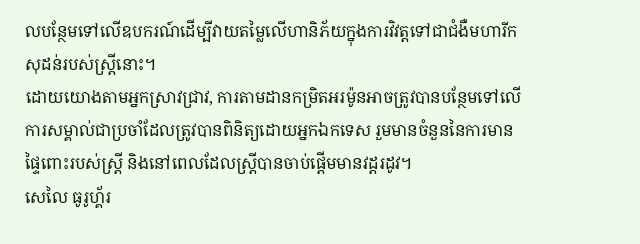លបន្ថែមទៅលើឧបករណ៍ដើម្បីវាយតម្លៃលើហានិភ័យក្នុងការវិវត្តទៅជាជំងឺមហារីកសុដន់របស់ស្ត្រីនោះ។
ដោយយោងតាមអ្នកស្រាវជ្រាវ, ការតាមដានកម្រិតអរម៉ូនអាចត្រូវបានបន្ថែមទៅលើការសម្គាល់ជាប្រចាំដែលត្រូវបានពិនិត្យដោយអ្នកឯកទេស រួមមានចំនួននៃការមានផ្ទៃពោះរបស់ស្ត្រី និងនៅពេលដែលស្ត្រីបានចាប់ផ្តើមមានវដ្តរដូវ។
សេលៃ ធូរូហ្គ័រ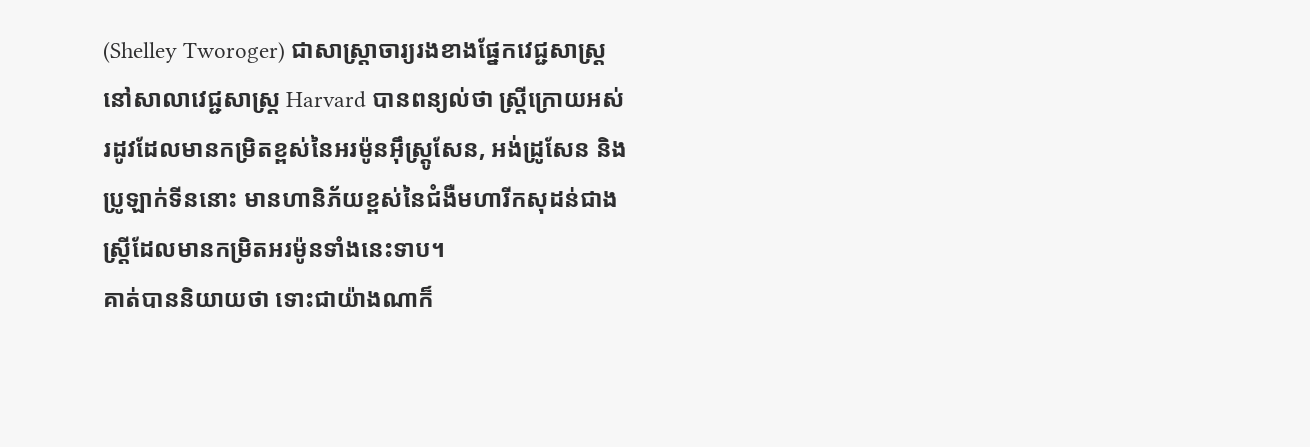(Shelley Tworoger) ជាសាស្ត្រាចារ្យរងខាងផ្នែកវេជ្ជសាស្ត្រនៅសាលាវេជ្ជសាស្ត្រ Harvard បានពន្យល់ថា ស្ត្រីក្រោយអស់រដូវដែលមានកម្រិតខ្ពស់នៃអរម៉ូនអ៊ឹស្ត្រូសែន, អង់ដ្រូសែន និងប្រូឡាក់ទីននោះ មានហានិភ័យខ្ពស់នៃជំងឺមហារីកសុដន់ជាងស្ត្រីដែលមានកម្រិតអរម៉ូនទាំងនេះទាប។
គាត់បាននិយាយថា ទោះជាយ៉ាងណាក៏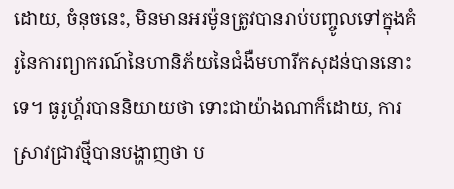ដោយ, ចំនុចនេះ, មិនមានអរម៉ូនត្រូវបានរាប់បញ្ចូលទៅក្នុងគំរូនៃការព្យាករណ៍នៃហានិភ័យនៃជំងឺមហារីកសុដន់បាននោះទេ។ ធូរូហ្គ័របាននិយាយថា ទោះជាយ៉ាងណាក៏ដោយ, ការស្រាវជ្រាវថ្មីបានបង្ហាញថា ប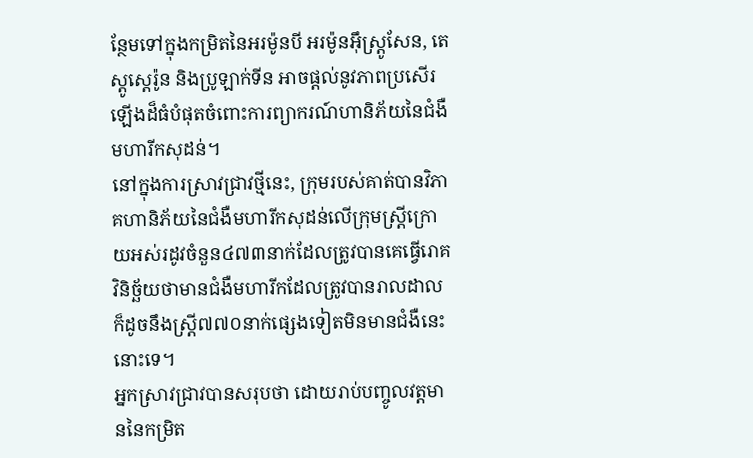ន្ថែមទៅក្នុងកម្រិតនៃអរម៉ូនបី អរម៉ូនអ៊ឹស្ត្រូសែន, តេស្តូស្តេរ៉ូន និងប្រូឡាក់ទីន អាចផ្តល់នូវភាពប្រសើរឡើងដ៏ធំបំផុតចំពោះការព្យាករណ៍ហានិភ័យនៃជំងឺមហារីកសុដន់។
នៅក្នុងការស្រាវជ្រាវថ្មីនេះ, ក្រុមរបស់គាត់បានវិភាគហានិភ័យនៃជំងឺមហារីកសុដន់លើក្រុមស្ត្រីក្រោយអស់រដូវចំនួន៤៧៣នាក់ដែលត្រូវបានគេធ្វើរោគវិនិច្ឆ័យថាមានជំងឺមហារីកដែលត្រូវបានរាលដាល ក៏ដូចនឹងស្ត្រី៧៧០នាក់ផ្សេងទៀតមិនមានជំងឺនេះនោះទេ។
អ្នកស្រាវជ្រាវបានសរុបថា ដោយរាប់បញ្ចូលវត្តមាននៃកម្រិត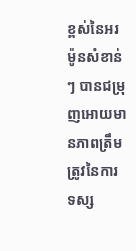ខ្ពស់នៃអរម៉ូនសំខាន់ៗ បានជម្រុញអោយមានភាពត្រឹមត្រូវនៃការទស្ស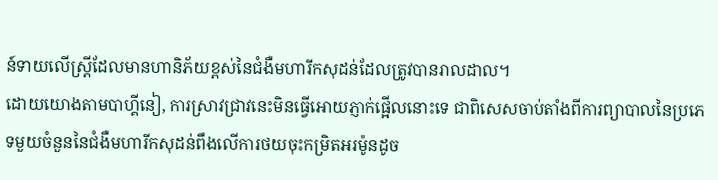ន៍ទាយលើស្ត្រីដែលមានហានិភ័យខ្ពស់នៃជំងឺមហារីកសុដន់ដែលត្រូវបានរាលដាល។
ដោយយោងតាមបាហ្គីនៀ, ការស្រាវជ្រាវនេះមិនធ្វើអោយភ្ញាក់ផ្អើលនោះទេ ជាពិសេសចាប់តាំងពីការព្យាបាលនៃប្រភេទមួយចំនួននៃជំងឺមហារីកសុដន់ពឹងលើការថយចុះកម្រិតអរម៉ូនដូច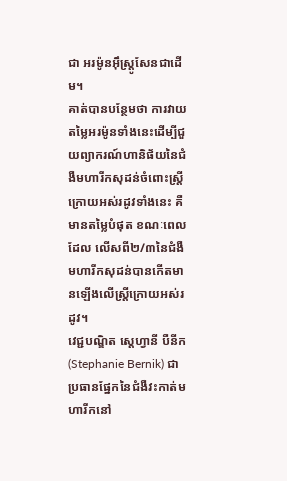ជា អរម៉ូនអ៊ឹស្ត្រូសែនជាដើម។
គាត់បានបន្ថែមថា ការវាយតម្លៃអរម៉ូនទាំងនេះដើម្បីជួយព្យាករណ៍ហានិផ័យនៃជំងឺមហារីកសុដន់ចំពោះស្ត្រីក្រោយអស់រដូវទាំងនេះ គឺមានតម្លៃបំផុត ខណៈពេលដែល លើសពី២/៣នៃជំងឺមហារីកសុដន់បានកើតមានឡើងលើស្ត្រីក្រោយអស់រដូវ។
វេជ្ជបណ្ឌិត ស្តេហ្វានី បឺនីក (Stephanie Bernik) ជាប្រធានផ្នែកនៃជំងឺវះកាត់មហារីកនៅ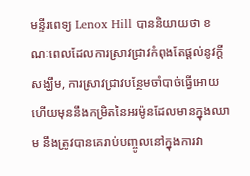មន្ទីរពេទ្យ Lenox Hill បាននិយាយថា ខណៈពេលដែលការស្រាវជ្រាវកំពុងតែផ្តល់នូវក្តីសង្ឃឹម, ការស្រាវជ្រាវបន្ថែមចាំបាច់ធ្វើអោយហើយមុននឹងកម្រិតនៃអរម៉ូនដែលមានក្នុងឈាម នឹងត្រូវបានគេរាប់បញ្ចូលនៅក្នុងការវា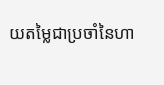យតម្លៃជាប្រចាំនៃហា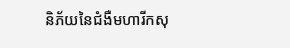និភ័យនៃជំងឺមហារីកសុ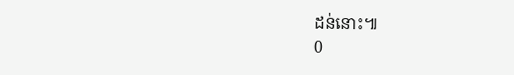ដន់នោះ៕
0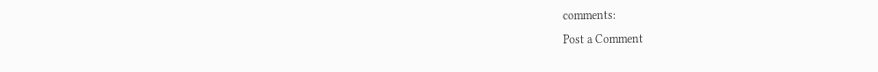comments:
Post a Comment